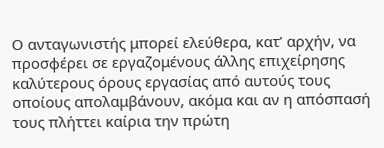Ο ανταγωνιστής μπορεί ελεύθερα, κατ’ αρχήν, να προσφέρει σε εργαζομένους άλλης επιχείρησης καλύτερους όρους εργασίας από αυτούς τους οποίους απολαμβάνουν, ακόμα και αν η απόσπασή τους πλήττει καίρια την πρώτη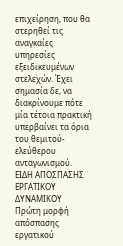επιχείρηση, που θα στερηθεί τις αναγκαίες υπηρεσίες εξειδικευμένων στελεχών. Έχει σημασία δε, να διακρίνουμε πότε μία τέτοια πρακτική υπερβαίνει τα όρια του θεμιτού-ελεύθερου ανταγωνισμού.
ΕΙΔΗ ΑΠΟΣΠΑΣΗΣ ΕΡΓΑΤΙΚΟΥ ΔΥΝΑΜΙΚΟΥ
Πρώτη μορφή απόσπασης εργατικού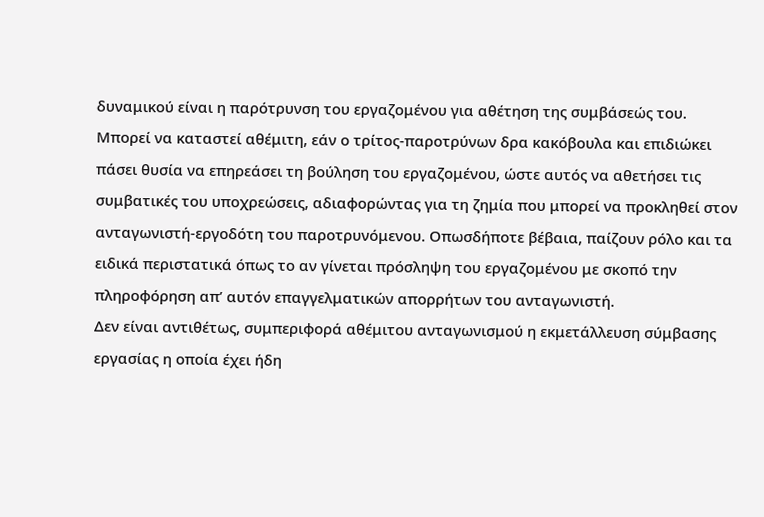δυναμικού είναι η παρότρυνση του εργαζομένου για αθέτηση της συμβάσεώς του. Μπορεί να καταστεί αθέμιτη, εάν ο τρίτος-παροτρύνων δρα κακόβουλα και επιδιώκει πάσει θυσία να επηρεάσει τη βούληση του εργαζομένου, ώστε αυτός να αθετήσει τις συμβατικές του υποχρεώσεις, αδιαφορώντας για τη ζημία που μπορεί να προκληθεί στον ανταγωνιστή-εργοδότη του παροτρυνόμενου. Οπωσδήποτε βέβαια, παίζουν ρόλο και τα ειδικά περιστατικά όπως το αν γίνεται πρόσληψη του εργαζομένου με σκοπό την πληροφόρηση απ’ αυτόν επαγγελματικών απορρήτων του ανταγωνιστή.
Δεν είναι αντιθέτως, συμπεριφορά αθέμιτου ανταγωνισμού η εκμετάλλευση σύμβασης εργασίας η οποία έχει ήδη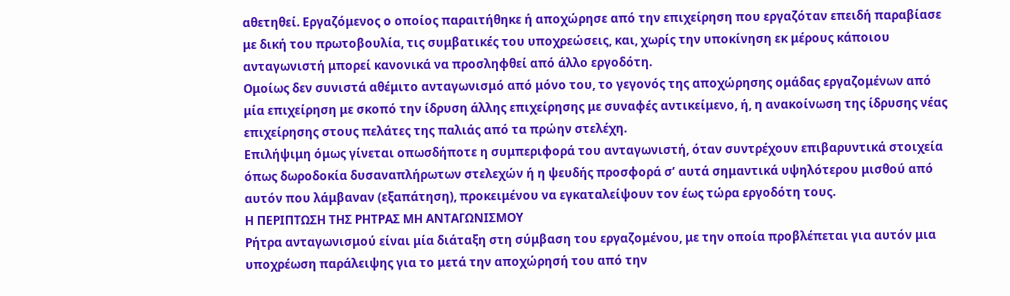αθετηθεί. Εργαζόμενος ο οποίος παραιτήθηκε ή αποχώρησε από την επιχείρηση που εργαζόταν επειδή παραβίασε με δική του πρωτοβουλία, τις συμβατικές του υποχρεώσεις, και, χωρίς την υποκίνηση εκ μέρους κάποιου ανταγωνιστή μπορεί κανονικά να προσληφθεί από άλλο εργοδότη.
Ομοίως δεν συνιστά αθέμιτο ανταγωνισμό από μόνο του, το γεγονός της αποχώρησης ομάδας εργαζομένων από μία επιχείρηση με σκοπό την ίδρυση άλλης επιχείρησης με συναφές αντικείμενο, ή, η ανακοίνωση της ίδρυσης νέας επιχείρησης στους πελάτες της παλιάς από τα πρώην στελέχη.
Επιλήψιμη όμως γίνεται οπωσδήποτε η συμπεριφορά του ανταγωνιστή, όταν συντρέχουν επιβαρυντικά στοιχεία όπως δωροδοκία δυσαναπλήρωτων στελεχών ή η ψευδής προσφορά σ’ αυτά σημαντικά υψηλότερου μισθού από αυτόν που λάμβαναν (εξαπάτηση), προκειμένου να εγκαταλείψουν τον έως τώρα εργοδότη τους.
Η ΠΕΡΙΠΤΩΣΗ ΤΗΣ ΡΗΤΡΑΣ ΜΗ ΑΝΤΑΓΩΝΙΣΜΟΥ
Ρήτρα ανταγωνισμού είναι μία διάταξη στη σύμβαση του εργαζομένου, με την οποία προβλέπεται για αυτόν μια υποχρέωση παράλειψης για το μετά την αποχώρησή του από την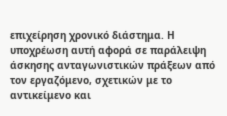επιχείρηση χρονικό διάστημα. Η υποχρέωση αυτή αφορά σε παράλειψη άσκησης ανταγωνιστικών πράξεων από τον εργαζόμενο, σχετικών με το αντικείμενο και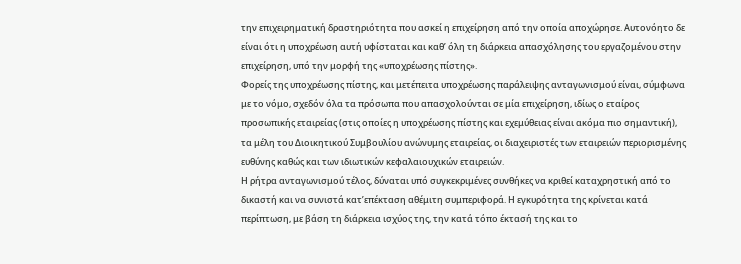την επιχειρηματική δραστηριότητα που ασκεί η επιχείρηση από την οποία αποχώρησε. Αυτονόητο δε είναι ότι η υποχρέωση αυτή υφίσταται και καθ’ όλη τη διάρκεια απασχόλησης του εργαζομένου στην επιχείρηση, υπό την μορφή της «υποχρέωσης πίστης».
Φορείς της υποχρέωσης πίστης, και μετέπειτα υποχρέωσης παράλειψης ανταγωνισμού είναι, σύμφωνα με το νόμο, σχεδόν όλα τα πρόσωπα που απασχολούνται σε μία επιχείρηση, ιδίως ο εταίρος προσωπικής εταιρείας (στις οποίες η υποχρέωσης πίστης και εχεμύθειας είναι ακόμα πιο σημαντική), τα μέλη του Διοικητικού Συμβουλίου ανώνυμης εταιρείας, οι διαχειριστές των εταιρειών περιορισμένης ευθύνης καθώς και των ιδιωτικών κεφαλαιουχικών εταιρειών.
Η ρήτρα ανταγωνισμού τέλος, δύναται υπό συγκεκριμένες συνθήκες να κριθεί καταχρηστική από το δικαστή και να συνιστά κατ’επέκταση αθέμιτη συμπεριφορά. Η εγκυρότητα της κρίνεται κατά περίπτωση, με βάση τη διάρκεια ισχύος της, την κατά τόπο έκτασή της και το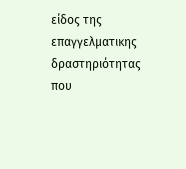είδος της επαγγελματικης δραστηριότητας που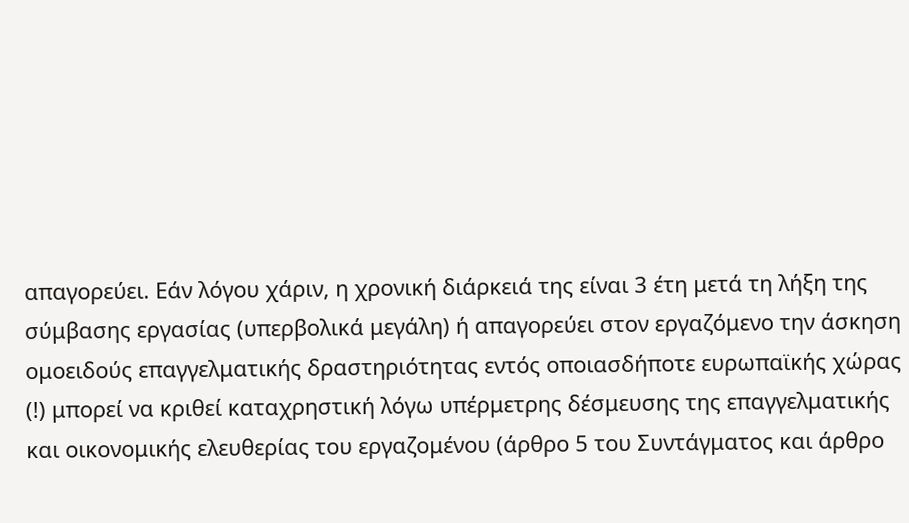απαγορεύει. Εάν λόγου χάριν, η χρονική διάρκειά της είναι 3 έτη μετά τη λήξη της σύμβασης εργασίας (υπερβολικά μεγάλη) ή απαγορεύει στον εργαζόμενο την άσκηση ομοειδούς επαγγελματικής δραστηριότητας εντός οποιασδήποτε ευρωπαϊκής χώρας (!) μπορεί να κριθεί καταχρηστική λόγω υπέρμετρης δέσμευσης της επαγγελματικής και οικονομικής ελευθερίας του εργαζομένου (άρθρο 5 του Συντάγματος και άρθρο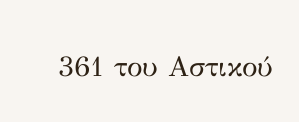361 του Αστικού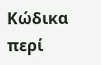Κώδικα περί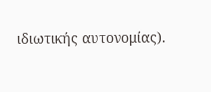ιδιωτικής αυτονομίας).